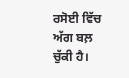ਰਸੋਈ ਵਿੱਚ ਅੱਗ ਬਲ਼ ਚੁੱਕੀ ਹੈ।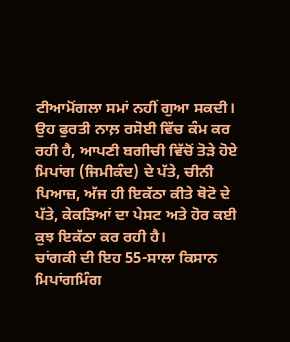ਟੀਆਮੋਂਗਲਾ ਸਮਾਂ ਨਹੀਂ ਗੁਆ ਸਕਦੀ। ਉਹ ਫੁਰਤੀ ਨਾਲ਼ ਰਸੋਈ ਵਿੱਚ ਕੰਮ ਕਰ ਰਹੀ ਹੈ, ਆਪਣੀ ਬਗੀਚੀ ਵਿੱਚੋਂ ਤੋੜੇ ਹੋਏ ਮਿਪਾਂਗ (ਜਿਮੀਕੰਦ) ਦੇ ਪੱਤੇ, ਚੀਨੀ ਪਿਆਜ਼, ਅੱਜ ਹੀ ਇਕੱਠਾ ਕੀਤੇ ਥੋਟੋ ਦੇ ਪੱਤੇ, ਕੇਕੜਿਆਂ ਦਾ ਪੇਸਟ ਅਤੇ ਹੋਰ ਕਈ ਕੁਝ ਇਕੱਠਾ ਕਰ ਰਹੀ ਹੈ।
ਚਾਂਗਕੀ ਦੀ ਇਹ 55-ਸਾਲਾ ਕਿਸਾਨ ਮਿਪਾਂਗਮਿੰਗ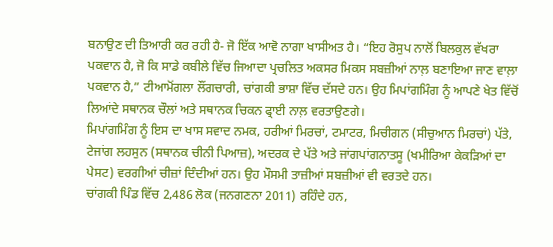ਬਨਾਉਣ ਦੀ ਤਿਆਰੀ ਕਰ ਰਹੀ ਹੈ- ਜੋ ਇੱਕ ਆਵੋ ਨਾਗਾ ਖਾਸੀਅਤ ਹੈ। “ਇਹ ਰੋਸੁਪ ਨਾਲੋਂ ਬਿਲਕੁਲ ਵੱਖਰਾ ਪਕਵਾਨ ਹੈ, ਜੋ ਕਿ ਸਾਡੇ ਕਬੀਲੇ ਵਿੱਚ ਜਿਆਦਾ ਪ੍ਰਚਲਿਤ ਅਕਸਰ ਮਿਕਸ ਸਬਜ਼ੀਆਂ ਨਾਲ਼ ਬਣਾਇਆ ਜਾਣ ਵਾਲ਼ਾ ਪਕਵਾਨ ਹੈ,” ਟੀਆਮੋਂਗਲਾ ਲੌਂਗਚਾਰੀ, ਚਾਂਗਕੀ ਭਾਸ਼ਾ ਵਿੱਚ ਦੱਸਦੇ ਹਨ। ਉਹ ਮਿਪਾਂਗਮਿੰਗ ਨੂੰ ਆਪਣੇ ਖੇਤ ਵਿੱਚੋਂ ਲਿਆਂਦੇ ਸਥਾਨਕ ਚੌਲਾਂ ਅਤੇ ਸਥਾਨਕ ਚਿਕਨ ਫ੍ਰਾਈ ਨਾਲ਼ ਵਰਤਾਉਣਗੇ।
ਮਿਪਾਂਗਮਿੰਗ ਨੂੰ ਇਸ ਦਾ ਖਾਸ ਸਵਾਦ ਨਮਕ, ਹਰੀਆਂ ਮਿਰਚਾਂ, ਟਮਾਟਰ, ਮਿਚੀਗਨ (ਸੀਚੁਆਨ ਮਿਰਚਾਂ) ਪੱਤੇ, ਟੇਜਾਂਗ ਲਹਸੁਨ (ਸਥਾਨਕ ਚੀਨੀ ਪਿਆਜ਼), ਅਦਰਕ ਦੇ ਪੱਤੇ ਅਤੇ ਜਾਂਗਪਾਂਗਨਾਤਸੂ (ਖਮੀਰਿਆ ਕੇਕੜਿਆਂ ਦਾ ਪੇਸਟ) ਵਰਗੀਆਂ ਚੀਜ਼ਾਂ ਦਿੰਦੀਆਂ ਹਨ। ਉਹ ਮੌਸਮੀ ਤਾਜ਼ੀਆਂ ਸਬਜ਼ੀਆਂ ਵੀ ਵਰਤਦੇ ਹਨ।
ਚਾਂਗਕੀ ਪਿੰਡ ਵਿੱਚ 2,486 ਲੋਕ (ਜਨਗਣਨਾ 2011) ਰਹਿੰਦੇ ਹਨ,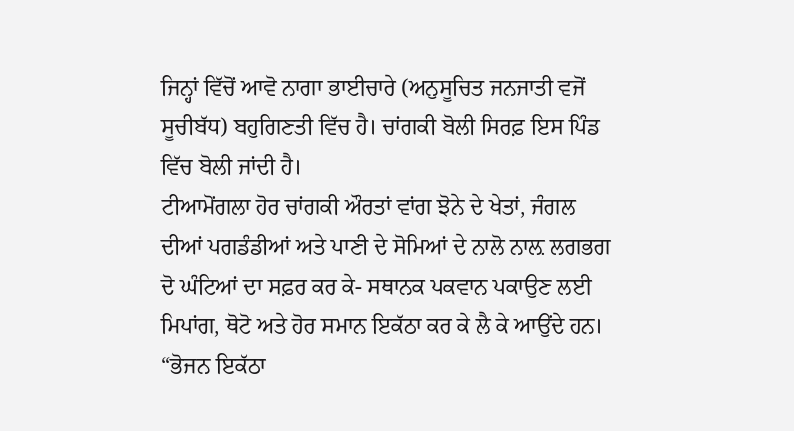ਜਿਨ੍ਹਾਂ ਵਿੱਚੋਂ ਆਵੋ ਨਾਗਾ ਭਾਈਚਾਰੇ (ਅਨੁਸੂਚਿਤ ਜਨਜਾਤੀ ਵਜੋਂ ਸੂਚੀਬੱਧ) ਬਹੁਗਿਣਤੀ ਵਿੱਚ ਹੈ। ਚਾਂਗਕੀ ਬੋਲੀ ਸਿਰਫ਼ ਇਸ ਪਿੰਡ ਵਿੱਚ ਬੋਲੀ ਜਾਂਦੀ ਹੈ।
ਟੀਆਮੋਂਗਲਾ ਹੋਰ ਚਾਂਗਕੀ ਔਰਤਾਂ ਵਾਂਗ ਝੋਨੇ ਦੇ ਖੇਤਾਂ, ਜੰਗਲ ਦੀਆਂ ਪਗਡੰਡੀਆਂ ਅਤੇ ਪਾਣੀ ਦੇ ਸੋਮਿਆਂ ਦੇ ਨਾਲੋ ਨਾਲ਼ ਲਗਭਗ ਦੋ ਘੰਟਿਆਂ ਦਾ ਸਫ਼ਰ ਕਰ ਕੇ- ਸਥਾਨਕ ਪਕਵਾਨ ਪਕਾਉਣ ਲਈ ਮਿਪਾਂਗ, ਥੋਟੋ ਅਤੇ ਹੋਰ ਸਮਾਨ ਇਕੱਠਾ ਕਰ ਕੇ ਲੈ ਕੇ ਆਉਂਦੇ ਹਨ।
“ਭੋਜਨ ਇਕੱਠਾ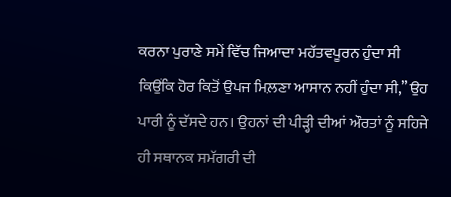ਕਰਨਾ ਪੁਰਾਣੇ ਸਮੇਂ ਵਿੱਚ ਜਿਆਦਾ ਮਹੱਤਵਪੂਰਨ ਹੁੰਦਾ ਸੀ ਕਿਉਂਕਿ ਹੋਰ ਕਿਤੋਂ ਉਪਜ ਮਿਲ਼ਣਾ ਆਸਾਨ ਨਹੀਂ ਹੁੰਦਾ ਸੀ,” ਉਹ ਪਾਰੀ ਨੂੰ ਦੱਸਦੇ ਹਨ। ਉਹਨਾਂ ਦੀ ਪੀੜ੍ਹੀ ਦੀਆਂ ਔਰਤਾਂ ਨੂੰ ਸਹਿਜੇ ਹੀ ਸਥਾਨਕ ਸਮੱਗਰੀ ਦੀ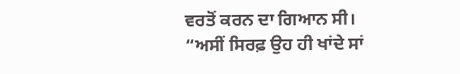ਵਰਤੋਂ ਕਰਨ ਦਾ ਗਿਆਨ ਸੀ। “ਅਸੀਂ ਸਿਰਫ਼ ਉਹ ਹੀ ਖਾਂਦੇ ਸਾਂ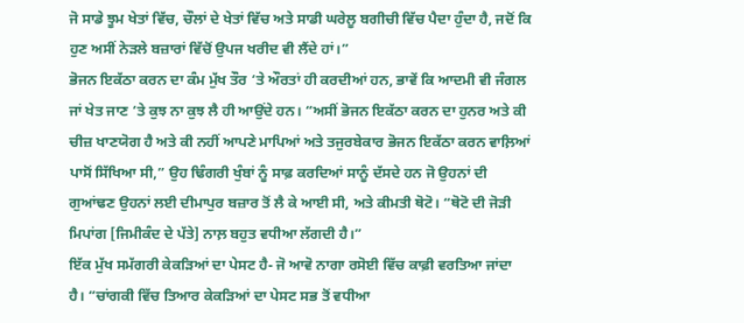ਜੋ ਸਾਡੇ ਝੂਮ ਖੇਤਾਂ ਵਿੱਚ, ਚੌਲਾਂ ਦੇ ਖੇਤਾਂ ਵਿੱਚ ਅਤੇ ਸਾਡੀ ਘਰੇਲੂ ਬਗੀਚੀ ਵਿੱਚ ਪੈਦਾ ਹੁੰਦਾ ਹੈ, ਜਦੋਂ ਕਿ ਹੁਣ ਅਸੀਂ ਨੇੜਲੇ ਬਜ਼ਾਰਾਂ ਵਿੱਚੋਂ ਉਪਜ ਖਰੀਦ ਵੀ ਲੈਂਦੇ ਹਾਂ।”
ਭੋਜਨ ਇਕੱਠਾ ਕਰਨ ਦਾ ਕੰਮ ਮੁੱਖ ਤੌਰ ‘ਤੇ ਔਰਤਾਂ ਹੀ ਕਰਦੀਆਂ ਹਨ, ਭਾਵੇਂ ਕਿ ਆਦਮੀ ਵੀ ਜੰਗਲ ਜਾਂ ਖੇਤ ਜਾਣ ‘ਤੇ ਕੁਝ ਨਾ ਕੁਝ ਲੈ ਹੀ ਆਉਂਦੇ ਹਨ। “ਅਸੀਂ ਭੋਜਨ ਇਕੱਠਾ ਕਰਨ ਦਾ ਹੁਨਰ ਅਤੇ ਕੀ ਚੀਜ਼ ਖਾਣਯੋਗ ਹੈ ਅਤੇ ਕੀ ਨਹੀਂ ਆਪਣੇ ਮਾਪਿਆਂ ਅਤੇ ਤਜੁਰਬੇਕਾਰ ਭੋਜਨ ਇਕੱਠਾ ਕਰਨ ਵਾਲ਼ਿਆਂ ਪਾਸੋਂ ਸਿੱਖਿਆ ਸੀ,” ਉਹ ਢਿੰਗਰੀ ਖੁੰਬਾਂ ਨੂੰ ਸਾਫ਼ ਕਰਦਿਆਂ ਸਾਨੂੰ ਦੱਸਦੇ ਹਨ ਜੋ ਉਹਨਾਂ ਦੀ ਗੁਆਂਢਣ ਉਹਨਾਂ ਲਈ ਦੀਮਾਪੁਰ ਬਜ਼ਾਰ ਤੋਂ ਲੈ ਕੇ ਆਈ ਸੀ, ਅਤੇ ਕੀਮਤੀ ਥੋਟੋ। “ਥੋਟੋ ਦੀ ਜੋੜੀ ਮਿਪਾਂਗ [ਜਿਮੀਕੰਦ ਦੇ ਪੱਤੇ] ਨਾਲ਼ ਬਹੁਤ ਵਧੀਆ ਲੱਗਦੀ ਹੈ।”
ਇੱਕ ਮੁੱਖ ਸਮੱਗਰੀ ਕੇਕੜਿਆਂ ਦਾ ਪੇਸਟ ਹੈ- ਜੋ ਆਵੋ ਨਾਗਾ ਰਸੋਈ ਵਿੱਚ ਕਾਫ਼ੀ ਵਰਤਿਆ ਜਾਂਦਾ ਹੈ। “ਚਾਂਗਕੀ ਵਿੱਚ ਤਿਆਰ ਕੇਕੜਿਆਂ ਦਾ ਪੇਸਟ ਸਭ ਤੋਂ ਵਧੀਆ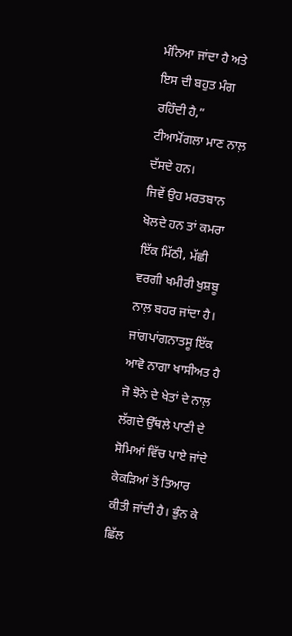ਮੰਨਿਆ ਜਾਂਦਾ ਹੈ ਅਤੇ ਇਸ ਦੀ ਬਹੁਤ ਮੰਗ ਰਹਿੰਦੀ ਹੈ,” ਟੀਆਮੋਂਗਲਾ ਮਾਣ ਨਾਲ਼ ਦੱਸਦੇ ਹਨ।
ਜਿਵੇਂ ਉਹ ਮਰਤਬਾਨ ਖੋਲਦੇ ਹਨ ਤਾਂ ਕਮਰਾ ਇੱਕ ਮਿੱਠੀ, ਮੱਛੀ ਵਰਗੀ ਖਮੀਰੀ ਖੁਸ਼ਬੂ ਨਾਲ਼ ਬਹਰ ਜਾਂਦਾ ਹੈ। ਜਾਂਗਪਾਂਗਨਾਤਸੂ ਇੱਕ ਆਵੋ ਨਾਗਾ ਖਾਸੀਅਤ ਹੈ ਜੋ ਝੋਨੇ ਦੇ ਖੇਤਾਂ ਦੇ ਨਾਲ਼ ਲੱਗਦੇ ਉੱਥਲੇ ਪਾਣੀ ਦੇ ਸੋਮਿਆਂ ਵਿੱਚ ਪਾਏ ਜਾਂਦੇ ਕੇਕੜਿਆਂ ਤੋਂ ਤਿਆਰ ਕੀਤੀ ਜਾਂਦੀ ਹੈ। ਭੁੰਨ ਕੇ ਛਿੱਲ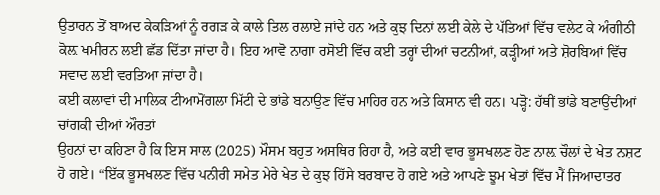ਉਤਾਰਨ ਤੋਂ ਬਾਅਦ ਕੇਕੜਿਆਂ ਨੂੰ ਰਗੜ ਕੇ ਕਾਲੇ ਤਿਲ ਰਲਾਏ ਜਾਂਦੇ ਹਨ ਅਤੇ ਕੁਝ ਦਿਨਾਂ ਲਈ ਕੇਲੇ ਦੇ ਪੱਤਿਆਂ ਵਿੱਚ ਵਲੇਟ ਕੇ ਅੰਗੀਠੀ ਕੋਲ਼ ਖਮੀਰਨ ਲਈ ਛੱਡ ਦਿੱਤਾ ਜਾਂਦਾ ਹੈ। ਇਹ ਆਵੋ ਨਾਗਾ ਰਸੋਈ ਵਿੱਚ ਕਈ ਤਰ੍ਹਾਂ ਦੀਆਂ ਚਟਨੀਆਂ, ਕੜ੍ਹੀਆਂ ਅਤੇ ਸ਼ੋਰਬਿਆਂ ਵਿੱਚ ਸਵਾਦ ਲਈ ਵਰਤਿਆ ਜਾਂਦਾ ਹੈ।
ਕਈ ਕਲਾਵਾਂ ਦੀ ਮਾਲਿਕ ਟੀਆਮੋਂਗਲਾ ਮਿੱਟੀ ਦੇ ਭਾਂਡੇ ਬਨਾਉਣ ਵਿੱਚ ਮਾਹਿਰ ਹਨ ਅਤੇ ਕਿਸਾਨ ਵੀ ਹਨ। ਪੜ੍ਹੋ: ਹੱਥੀਂ ਭਾਂਡੇ ਬਣਾਉਂਦੀਆਂ ਚਾਂਗਕੀ ਦੀਆਂ ਔਰਤਾਂ
ਉਹਨਾਂ ਦਾ ਕਹਿਣਾ ਹੈ ਕਿ ਇਸ ਸਾਲ (2025) ਮੌਸਮ ਬਹੁਤ ਅਸਥਿਰ ਰਿਹਾ ਹੈ, ਅਤੇ ਕਈ ਵਾਰ ਭੂਸਖਲਣ ਹੋਣ ਨਾਲ਼ ਚੌਲਾਂ ਦੇ ਖੇਤ ਨਸ਼ਟ ਹੋ ਗਏ। “ਇੱਕ ਭੂਸਖਲਣ ਵਿੱਚ ਪਨੀਰੀ ਸਮੇਤ ਮੇਰੇ ਖੇਤ ਦੇ ਕੁਝ ਹਿੱਸੇ ਬਰਬਾਦ ਹੋ ਗਏ ਅਤੇ ਆਪਣੇ ਝੂਮ ਖੇਤਾਂ ਵਿੱਚ ਮੈਂ ਜਿਆਦਾਤਰ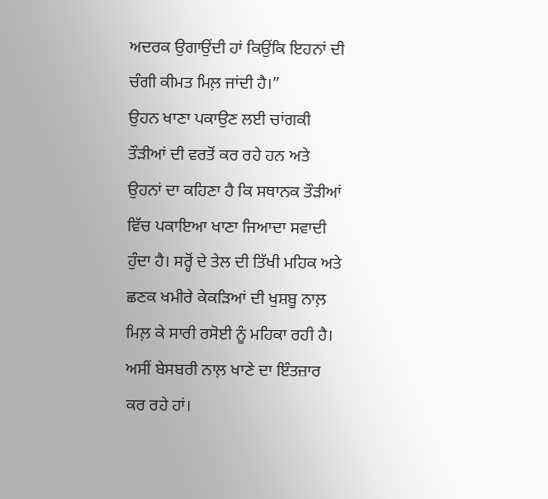ਅਦਰਕ ਉਗਾਉਂਦੀ ਹਾਂ ਕਿਉਂਕਿ ਇਹਨਾਂ ਦੀ ਚੰਗੀ ਕੀਮਤ ਮਿਲ਼ ਜਾਂਦੀ ਹੈ।”
ਉਹਨ ਖਾਣਾ ਪਕਾਉਣ ਲਈ ਚਾਂਗਕੀ ਤੌੜੀਆਂ ਦੀ ਵਰਤੋਂ ਕਰ ਰਹੇ ਹਨ ਅਤੇ ਉਹਨਾਂ ਦਾ ਕਹਿਣਾ ਹੈ ਕਿ ਸਥਾਨਕ ਤੌੜੀਆਂ ਵਿੱਚ ਪਕਾਇਆ ਖਾਣਾ ਜਿਆਦਾ ਸਵਾਦੀ ਹੁੰਦਾ ਹੈ। ਸਰ੍ਹੋਂ ਦੇ ਤੇਲ ਦੀ ਤਿੱਖੀ ਮਹਿਕ ਅਤੇ ਛਣਕ ਖਮੀਰੇ ਕੇਕੜਿਆਂ ਦੀ ਖੁਸ਼ਬੂ ਨਾਲ਼ ਮਿਲ਼ ਕੇ ਸਾਰੀ ਰਸੋਈ ਨੂੰ ਮਹਿਕਾ ਰਹੀ ਹੈ। ਅਸੀਂ ਬੇਸਬਰੀ ਨਾਲ਼ ਖਾਣੇ ਦਾ ਇੰਤਜ਼ਾਰ ਕਰ ਰਹੇ ਹਾਂ।